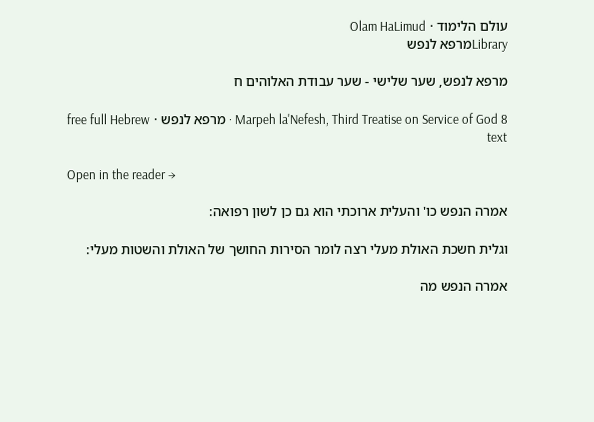עולם הלימוד · Olam HaLimud
Libraryמרפא לנפש

מרפא לנפש, שער שלישי - שער עבודת האלוהים ח

Marpeh la'Nefesh, Third Treatise on Service of God 8 · מרפא לנפש · free full Hebrew text

Open in the reader →

אמרה הנפש כו' והעלית ארוכתי הוא גם כן לשון רפואה:

וגלית חשכת האולת מעלי רצה לומר הסירות החושך של האולת והשטות מעלי:

אמרה הנפש מה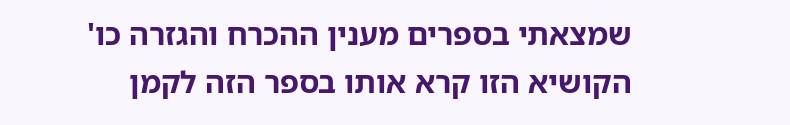שמצאתי בספרים מענין ההכרח והגזרה כו' הקושיא הזו קרא אותו בספר הזה לקמן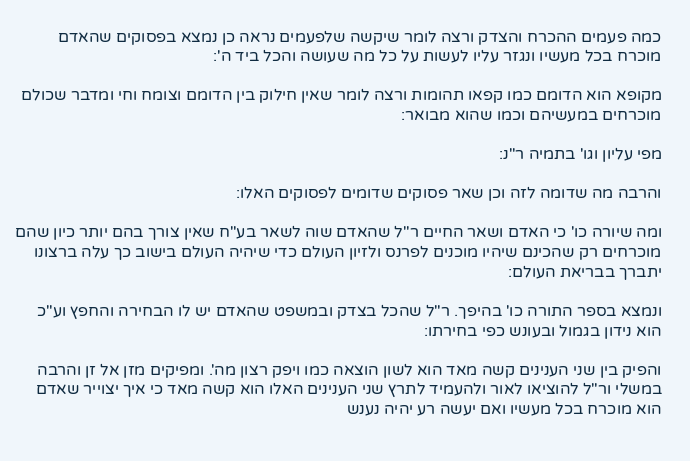כמה פעמים ההכרח והצדק ורצה לומר שיקשה שלפעמים נראה כן נמצא בפסוקים שהאדם מוכרח בכל מעשיו ונגזר עליו לעשות על כל מה שעושה והכל ביד ה':

מקופא הוא הדומם כמו קפאו תהומות ורצה לומר שאין חילוק בין הדומם וצומח וחי ומדבר שכולם מוכרחים במעשיהם וכמו שהוא מבואר:

מפי עליון וגו' בתמיה ר"נ:

והרבה מה שדומה לזה וכן שאר פסוקים שדומים לפסוקים האלו:

ומה שיורה כו' כי האדם ושאר החיים ר"ל שהאדם שוה לשאר בע"ח שאין צורך בהם יותר כיון שהם מוכרחים רק שהכינם שיהיו מוכנים לפרנס ולזיון העולם כדי שיהיה העולם בישוב כך עלה ברצונו יתברך בבריאת העולם:

ונמצא בספר התורה כו' בהיפך. ר"ל שהכל בצדק ובמשפט שהאדם יש לו הבחירה והחפץ וע"כ הוא נידון בגמול ובעונש כפי בחירתו:

והפיק בין שני הענינים קשה מאד הוא לשון הוצאה כמו ויפק רצון מה'. ומפיקים מזן אל זן והרבה במשלי ור"ל להוציאו לאור ולהעמיד לתרץ שני הענינים האלו הוא קשה מאד כי איך יצוייר שאדם הוא מוכרח בכל מעשיו ואם יעשה רע יהיה נענש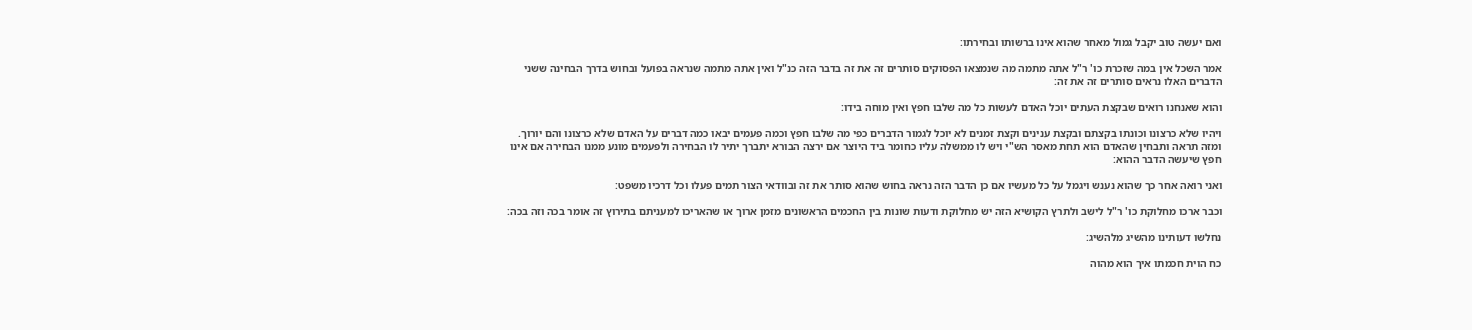ואם יעשה טוב יקבל גמול מאחר שהוא אינו ברשותו ובחירתו:

אמר השכל אין במה שזכרת כו' ר"ל אתה מתמה מה שנמצאו הפסוקים סותרים זה את זה בדבר הזה כנ"ל ואין אתה מתמה שנראה בפועל ובחוש בדרך הבחינה ששני הדברים האלו נראים סותרים זה את זה:

והוא שאנחנו רואים שבקצת העתים יוכל האדם לעשות כל מה שלבו חפץ ואין מוחה בידו:

ויהיו שלא כרצונו וכונתו בקצתם ובקצת ענינים וקצת זמנים לא יוכל לגמור הדברים כפי מה שלבו חפץ וכמה פעמים יבאו כמה דברים על האדם שלא כרצונו והם יורוך. ומזה תראה ותבחין שהאדם הוא תחת מאסר הש"י ויש לו ממשלה עליו כחומר ביד היוצר אם ירצה הבורא יתברך יתיר לו הבחירה ולפעמים מונע ממנו הבחירה אם אינו חפץ שיעשה הדבר ההוא:

ואני רואה אחר כך שהוא נענש ויגמל על כל מעשיו אם כן הדבר הזה נראה בחוש שהוא סותר את זה ובוודאי הצור תמים פעלו וכל דרכיו משפט:

וכבר ארכו מחלוקת כו' ר"ל לישב ולתרץ הקושיא הזה יש מחלוקת ודעות שונות בין החכמים הראשונים מזמן ארוך או שהאריכו למעניתם בתירוץ זה אומר בכה וזה בכה:

נחלשו דעותינו מהשיג מלהשיג:

כח הוית חכמתו איך הוא מהוה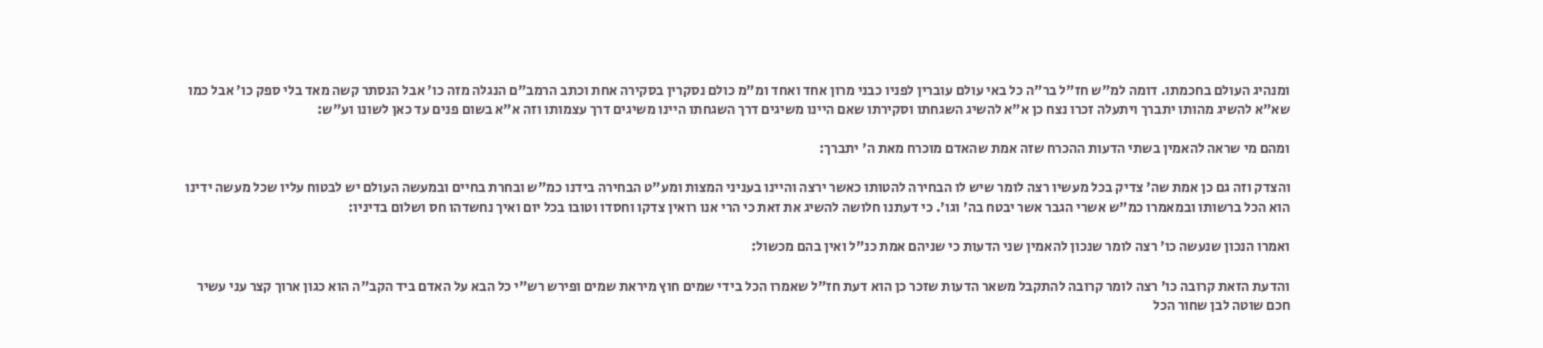ומנהיג העולם בחכמתו. דומה למ"ש חז"ל בר"ה כל באי עולם עוברין לפניו כבני מרון אחד ואחד ומ"מ כולם נסקרין בסקירה אחת וכתב הרמב"ם הנגלה מזה כו' אבל הנסתר קשה מאד בלי ספק כו' אבל כמו שא"א להשיג מהותו יתברך ויתעלה זכרו נצח כן א"א להשיג השגחתו וסקירתו שאם היינו משיגים דרך השגחתו היינו משיגים דרך עצמותו וזה א"א בשום פנים עד כאן לשונו וע"ש:

ומהם מי שראה להאמין בשתי הדעות ההכרח שזה אמת שהאדם מוכרח מאת ה' יתברך:

והצדק וזה גם כן אמת שה' צדיק בכל מעשיו רצה לומר שיש לו הבחירה להטותו כאשר ירצה והיינו בעניני המצות ומע"ט הבחירה בידנו כמ"ש ובחרת בחיים ובמעשה העולם יש לבטוח עליו שכל מעשה ידינו הוא הכל ברשותו ובמאמרו כמ"ש אשרי הגבר אשר יבטח בה' וגו'. כי דעתנו חלושה להשיג את זאת כי הרי אנו רואין צדקו וחסדו וטובו בכל יום ואיך נחשדהו חס ושלום בדיניו:

ואמרו הנכון שנעשה כו' רצה לומר שנכון להאמין שני הדעות כי שניהם אמת כנ"ל ואין בהם מכשול:

והדעת הזאת קרובה כו' רצה לומר קרובה להתקבל משאר הדעות שזכר כן הוא דעת חז"ל שאמרו הכל בידי שמים חוץ מיראת שמים ופירש רש"י כל הבא על האדם ביד הקב"ה הוא כגון ארוך קצר עני עשיר חכם שוטה לבן שחור הכל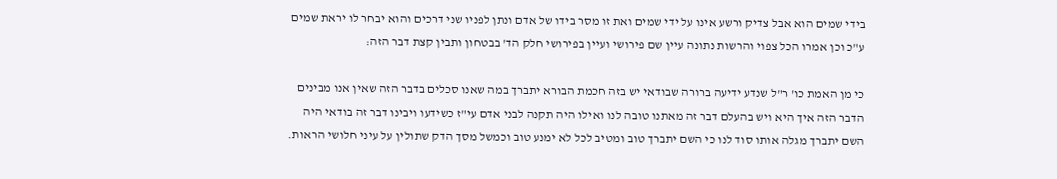בידי שמים הוא אבל צדיק ורשע אינו על ידי שמים ואת זו מסר בידו של אדם ונתן לפניו שני דרכים והוא יבחר לו יראת שמים ע"כ וכן אמרו הכל צפוי והרשות נתונה עיין שם פירושי ועיין בפירושי חלק הד' בבטחון ותבין קצת דבר הזה:

כי מן האמת כו' ר"ל שנדע ידיעה ברורה שבודאי יש בזה חכמת הבורא יתברך במה שאנו סכלים בדבר הזה שאין אנו מבינים הדבר הזה איך היא ויש בהעלם דבר זה מאתנו טובה לנו ואילו היה תקנה לבני אדם עי"ז כשידעו ויבינו דבר זה בודאי היה השם יתברך מגלה אותו סוד לנו כי השם יתברך טוב ומטיב לכל לא ימנע טוב וכמשל מסך הדק שתולין על עיני חלושי הראות.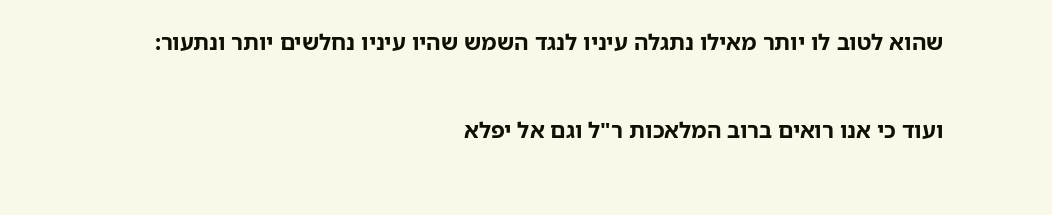שהוא לטוב לו יותר מאילו נתגלה עיניו לנגד השמש שהיו עיניו נחלשים יותר ונתעור:

ועוד כי אנו רואים ברוב המלאכות ר"ל וגם אל יפלא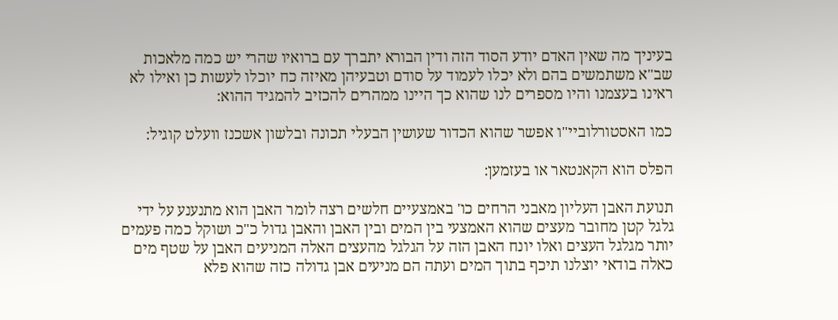בעיניך מה שאין האדם יודע הסוד הזה ודין הבורא יתברך עם ברואיו שהרי יש כמה מלאכות שב"א משתמשים בהם ולא יכלו לעמוד על סודם וטבעיהן מאיזה כח יוכלו לעשות כן ואילו לא ראינו בעצמנו והיו מספרים לנו שהוא כך היינו ממהרים להכזיב להמגיד ההוא:

כמו האסטורלוביי"ו אפשר שהוא הכדור שעושין הבעלי תכונה ובלשון אשכנז וועלט קוגיל:

הפלס הוא הקאנטאר או בעזמען:

תנועת האבן העליון מאבני הרחים כו' באמצעיים חלשים רצה לומר האבן הוא מתנענע על ידי גלגל קטן מחובר מעצים שהוא האמצעי בין המים ובין האבן והאבן גדול כ"כ ושוקל כמה פעמים יותר מגלגל העצים ואלו יונח האבן הזה על הגלגל מהעצים האלה המניעים האבן על שטף מים כאלה בודאי יוצלנו תיכף בתוך המים ועתה הם מניעים אבן גדולה כזה שהוא פלא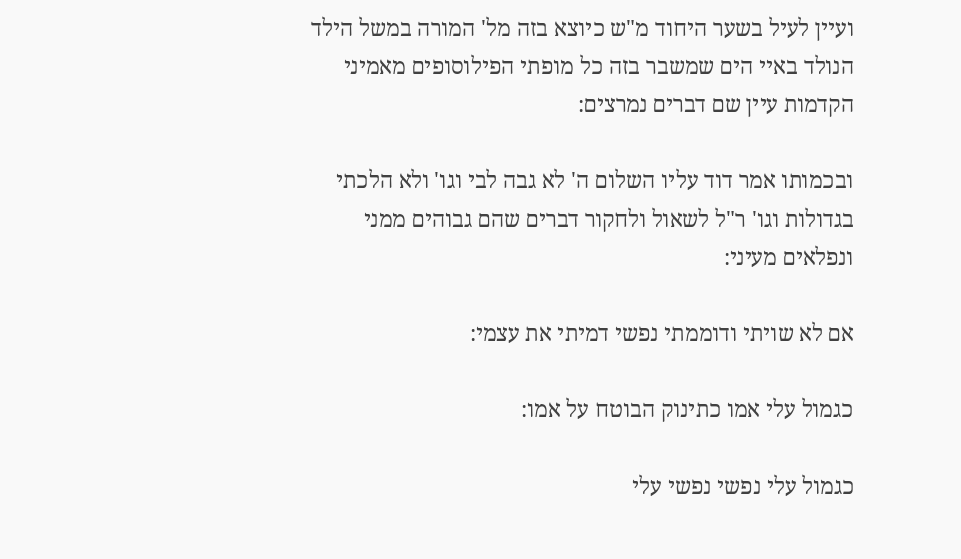ועיין לעיל בשער היחוד מ"ש כיוצא בזה מל' המורה במשל הילד הנולד באיי הים שמשבר בזה כל מופתי הפילוסופים מאמיני הקדמות עיין שם דברים נמרצים:

ובכמותו אמר דוד עליו השלום ה' לא גבה לבי וגו' ולא הלכתי בגדולות וגו' ר"ל לשאול ולחקור דברים שהם גבוהים ממני ונפלאים מעיני:

אם לא שויתי ודוממתי נפשי דמיתי את עצמי:

כגמול עלי אמו כתינוק הבוטח על אמו:

כגמול עלי נפשי נפשי עלי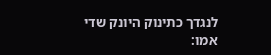לנגדך כתינוק היונק שדי אמו: